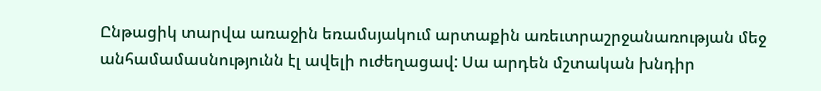Ընթացիկ տարվա առաջին եռամսյակում արտաքին առեւտրաշրջանառության մեջ անհամամասնությունն էլ ավելի ուժեղացավ: Սա արդեն մշտական խնդիր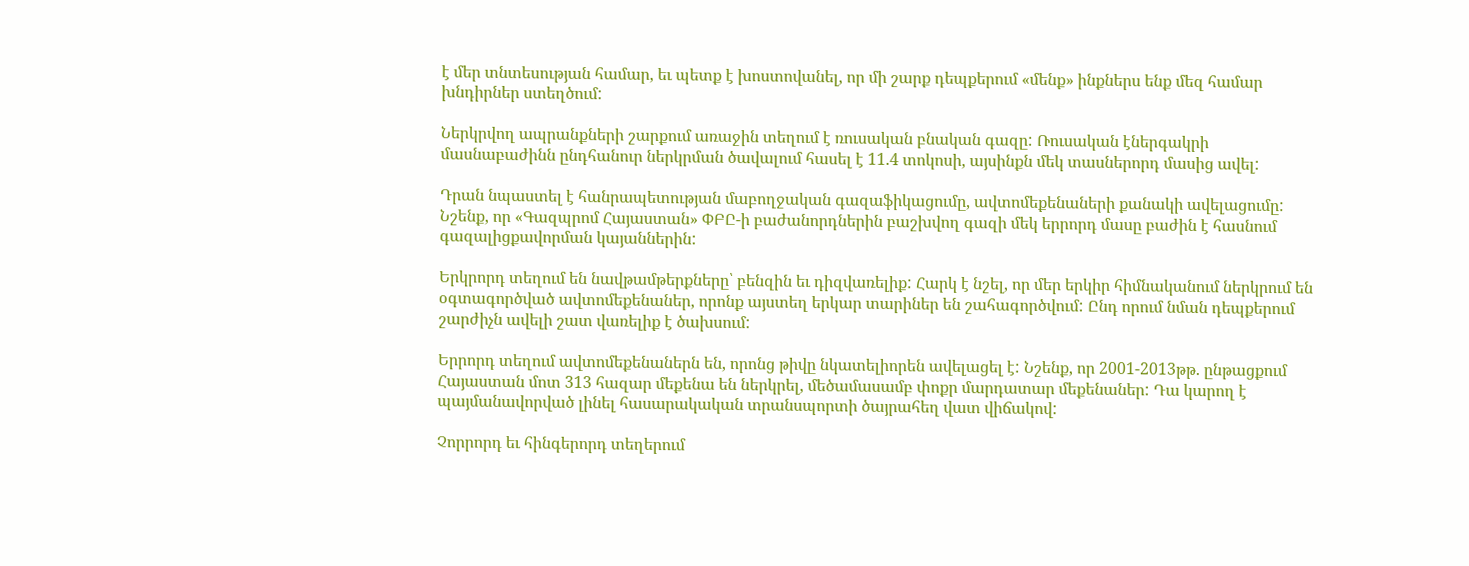է մեր տնտեսության համար, եւ պետք է խոստովանել, որ մի շարք դեպքերում «մենք» ինքներս ենք մեզ համար խնդիրներ ստեղծում:

Ներկրվող ապրանքների շարքում առաջին տեղում է ռուսական բնական գազը: Ռուսական էներգակրի մասնաբաժինն ընդհանուր ներկրման ծավալում հասել է 11.4 տոկոսի, այսինքն մեկ տասներորդ մասից ավել:

Դրան նպաստել է հանրապետության մաբողջական գազաֆիկացումը, ավտոմեքենաների քանակի ավելացումը: Նշենք, որ «Գազպրոմ Հայաստան» ՓԲԸ-ի բաժանորդներին բաշխվող գազի մեկ երրորդ մասը բաժին է հասնում գազալիցքավորման կայաններին:

Երկրորդ տեղում են նավթամթերքները՝ բենզին եւ դիզվառելիք: Հարկ է նշել, որ մեր երկիր հիմնականում ներկրում են օգտագործված ավտոմեքենաներ, որոնք այստեղ երկար տարիներ են շահագործվում: Ընդ որում նման դեպքերում շարժիչն ավելի շատ վառելիք է ծախսում:

Երրորդ տեղում ավտոմեքենաներն են, որոնց թիվը նկատելիորեն ավելացել է: Նշենք, որ 2001-2013թթ. ընթացքում Հայաստան մոտ 313 հազար մեքենա են ներկրել, մեծամասամբ փոքր մարդատար մեքենաներ: Դա կարող է պայմանավորված լինել հասարակական տրանսպորտի ծայրահեղ վատ վիճակով:

Չորրորդ եւ հինգերորդ տեղերում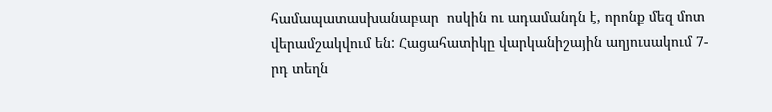համապատասխանաբար  ոսկին ու ադամանդն է, որոնք մեզ մոտ վերամշակվում են: Հացահատիկը վարկանիշային աղյուսակում 7-րդ տեղն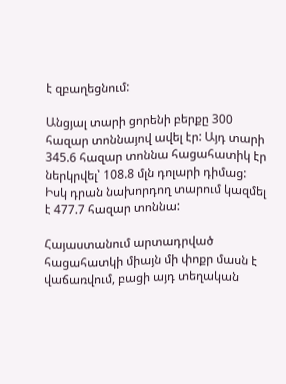է զբաղեցնում:

Անցյալ տարի ցորենի բերքը 300 հազար տոննայով ավել էր: Այդ տարի 345.6 հազար տոննա հացահատիկ էր ներկրվել՝ 108.8 մլն դոլարի դիմաց: Իսկ դրան նախորդող տարում կազմել է 477.7 հազար տոննա:

Հայաստանում արտադրված հացահատկի միայն մի փոքր մասն է վաճառվում, բացի այդ տեղական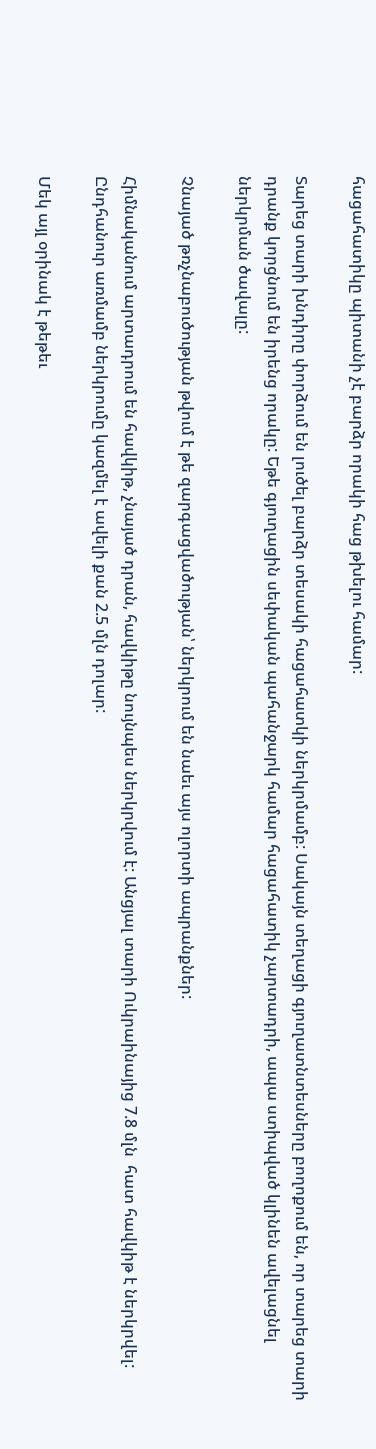հացահատիկը պիտանի չէ բարձր որակի հաց թխելու համար:

Տարեց տարի խնդիրը փորձում են լուծել բարձր տեսակի հացահատկի ներկրմամբ: Սակայն տեղացի գյուղատնտեսները բողոքում են, որ տարեց տարի դրանք կորցնում են իրենց որակը: Եթե գյուղացին սեփական պահանջարկ համար հացահատիկ չարտադրի, ապա ստիպված կլինեն ավելացնել ներկրման ծավալը:

Չնայած թռչնաբուծության թվում է թե զարգացվածության՝ ներկրում են նաեւ այս ոլորտի ապրանքներ:

Հիմնականում արտադրում են հավկիթ, չնայած դրան, հավկիթը նույնպես ներկրվում է: Անցյալ տարի Ուկրաինայից 7.8 մլն  հատ հավկիթ է ներկրվել: Ընդհանուր առմամբ ներկրումը կազմել է ավելի քան 2.5 մլն դոլար:

Մեկ այլ օրինակ է թեթեւ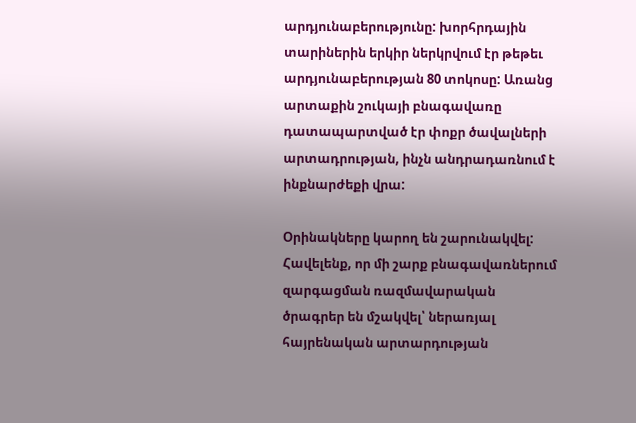արդյունաբերությունը: խորհրդային տարիներին երկիր ներկրվում էր թեթեւ արդյունաբերության 80 տոկոսը: Առանց արտաքին շուկայի բնագավառը դատապարտված էր փոքր ծավալների արտադրության, ինչն անդրադառնում է  ինքնարժեքի վրա:

Օրինակները կարող են շարունակվել: Հավելենք, որ մի շարք բնագավառներում զարգացման ռազմավարական ծրագրեր են մշակվել՝ ներառյալ հայրենական արտարդության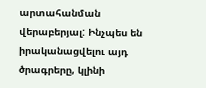արտահանման վերաբերյալ: Ինչպես են իրականացվելու այդ ծրագրերը, կլինի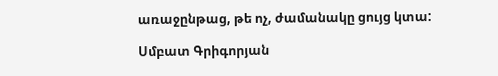առաջընթաց, թե ոչ, ժամանակը ցույց կտա:

Սմբատ Գրիգորյան